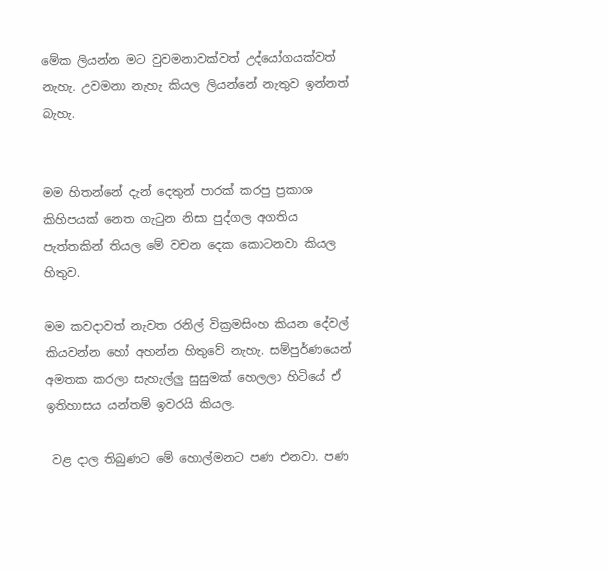මේක ලියන්න මට වුවමනාවක්වත් උද්යෝගයක්වත් නැහැ. උවමනා නැහැ කියල ලියන්නේ නැතුව ඉන්නත් බැහැ.


මම හිතන්නේ දැන් දෙතුන් පාරක් කරපු ප්‍රකාශ කිහිපයක් නෙත ගැටුන නිසා පුද්ගල අගතිය පැත්තකින් තියල මේ වචන දෙක කොටනවා කියල හිතුව.

මම කවදාවත් නැවත රනිල් වික්‍රමසිංහ කියන දේවල් කියවන්න හෝ අහන්න හිතුවේ නැහැ. සම්පුර්ණයෙන් අමතක කරලා සැහැල්ලු සුසුමක් හෙලලා හිටියේ ඒ ඉතිහාසය යන්තම් ඉවරයි කියල.

 වළ දාල තිබුණට මේ හොල්මනට පණ එනවා. පණ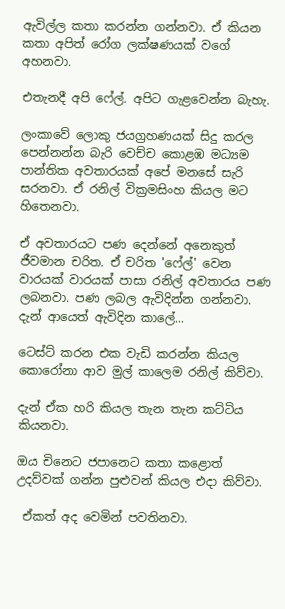ඇවිල්ල කතා කරන්න ගන්නවා. ඒ කියන කතා අපිත් රෝග ලක්ෂණයක් වගේ අහනවා.

එතැනදී අපි ෆේල්. අපිට ගැළවෙන්න බැහැ.

ලංකාවේ ලොකු ජයග්‍රහණයක් සිදු කරල පෙන්නන්න බැරි වෙච්ච කොළඹ මධ්‍යම පාන්තික අවතාරයක් අපේ මනසේ සැරි සරනවා. ඒ රනිල් වික්‍රමසිංහ කියල මට හිතෙනවා.

ඒ අවතාරයට පණ දෙන්නේ අනෙකුත් ජීවමාන චරිත. ඒ චරිත 'ෆේල්' වෙන වාරයක් වාරයක් පාසා රනිල් අවතාරය පණ ලබනවා. පණ ලබල ඇවිදින්න ගන්නවා. දැන් ආයෙත් ඇවිදින කාලේ...

ටෙස්ට් කරන එක වැඩි කරන්න කියල කොරෝනා ආව මුල් කාලෙම රනිල් කිව්වා.

දැන් ඒක හරි කියල තැන තැන කට්ටිය කියනවා.

ඔය චිනෙට ජපානෙට කතා කළොත් උදව්වක් ගන්න පුළුවන් කියල එදා කිව්වා.

 ඒකත් අද වෙමින් පවතිනවා.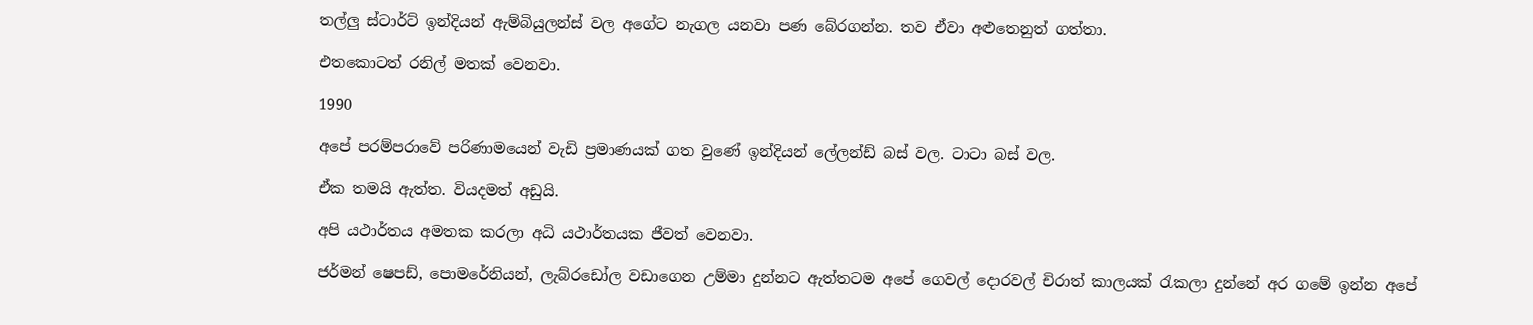තල්ලු ස්ටාර්ට් ඉන්දියන් ඇම්බියුලන්ස් වල අගේට නැගල යනවා පණ බේරගන්න. තව ඒවා අළුතෙනුත් ගත්තා.

එතකොටත් රනිල් මතක් වෙනවා.

1990

අපේ පරම්පරාවේ පරිණාමයෙන් වැඩි ප්‍රමාණයක් ගත වුණේ ඉන්දියන් ලේලන්ඩ් බස් වල. ටාටා බස් වල.

ඒක තමයි ඇත්ත. වියදමත් අඩුයි.

අපි යථාර්තය අමතක කරලා අධි යථාර්තයක ජීවත් වෙනවා.

ජර්මන් ෂෙපඩ්, පොමරේනියන්, ලැබ්රඩෝල වඩාගෙන උම්මා දුන්නට ඇත්තටම අපේ ගෙවල් දොරවල් චිරාත් කාලයක් රැකලා දුන්නේ අර ගමේ ඉන්න අපේ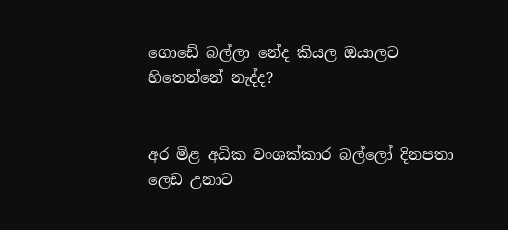ගොඩේ බල්ලා නේද කියල ඔයාලට හිතෙන්නේ නැද්ද?


අර මිළ අධික වංශක්කාර බල්ලෝ දිනපතා ලෙඩ උනාට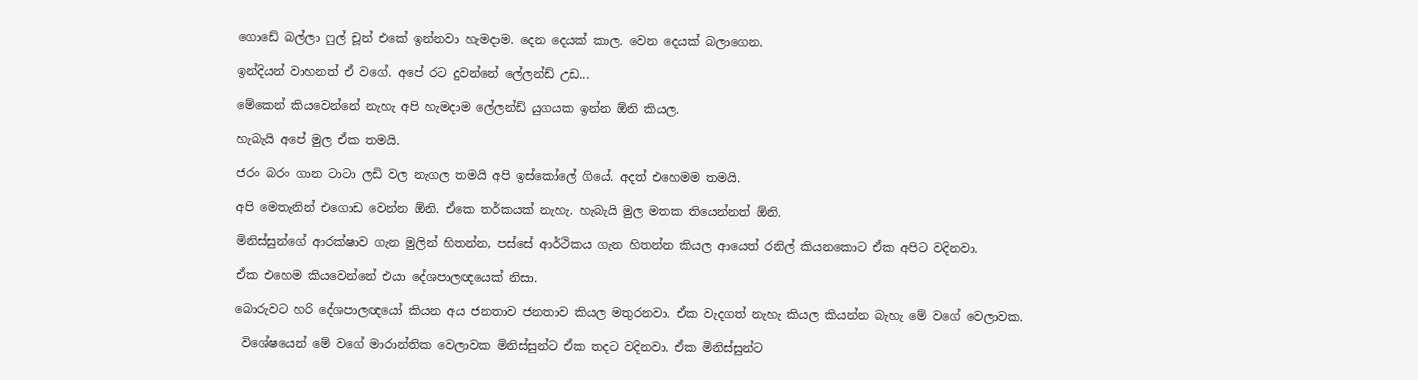ගොඩේ බල්ලා ෆුල් චූන් එකේ ඉන්නවා හැමදාම. දෙන දෙයක් කාල. වෙන දෙයක් බලාගෙන.

ඉන්දියන් වාහනත් ඒ වගේ. අපේ රට දුවන්නේ ලේලන්ඩ් උඩ...

මේකෙන් කියවෙන්නේ නැහැ අපි හැමදාම ලේලන්ඩ් යුගයක ඉන්න ඕනි කියල.

හැබැයි අපේ මුල ඒක තමයි.

ජරං බරං ගාන ටාටා ලඩි වල නැගල තමයි අපි ඉස්කෝලේ ගියේ. අදත් එහෙමම තමයි.

අපි මෙතැනින් එගොඩ වෙන්න ඕනි. ඒකෙ තර්කයක් නැහැ. හැබැයි මුල මතක තියෙන්නත් ඕනි.

මිනිස්සුන්ගේ ආරක්ෂාව ගැන මුලින් හිතන්න, පස්සේ ආර්ථිකය ගැන හිතන්න කියල ආයෙත් රනිල් කියනකොට ඒක අපිට වදිනවා.

ඒක එහෙම කියවෙන්නේ එයා දේශපාලඥයෙක් නිසා.

බොරුවට හරි දේශපාලඥයෝ කියන අය ජනතාව ජනතාව කියල මතුරනවා. ඒක වැදගත් නැහැ කියල කියන්න බැහැ මේ වගේ වෙලාවක.

 විශේෂයෙන් මේ වගේ මාරාන්තික වෙලාවක මිනිස්සුන්ට ඒක තදට වදිනවා. ඒක මිනිස්සුන්ට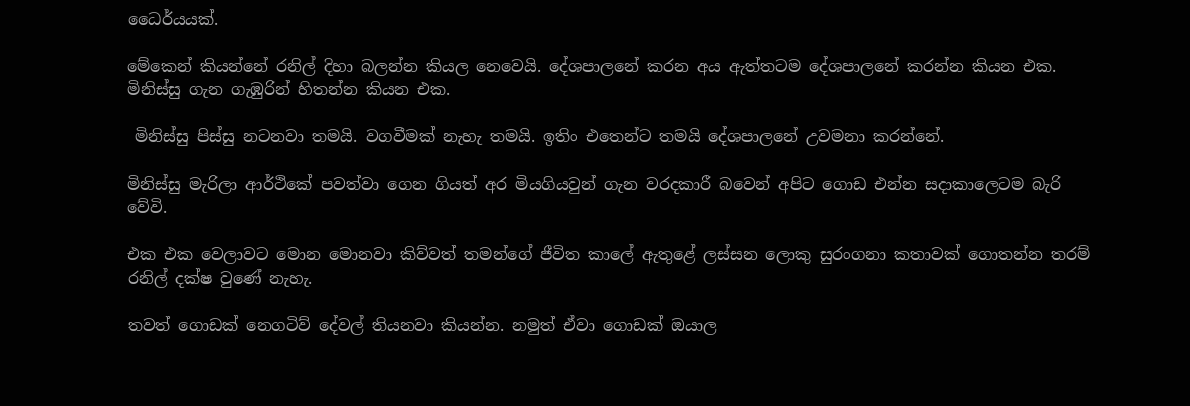ධෛර්යයක්.

මේකෙන් කියන්නේ රනිල් දිහා බලන්න කියල නෙවෙයි. දේශපාලනේ කරන අය ඇත්තටම දේශපාලනේ කරන්න කියන එක. මිනිස්සු ගැන ගැඹුරින් හිතන්න කියන එක.

 මිනිස්සු පිස්සු නටනවා තමයි. වගවීමක් නැහැ තමයි. ඉතිං එතෙන්ට තමයි දේශපාලනේ උවමනා කරන්නේ.

මිනිස්සු මැරිලා ආර්ථිකේ පවත්වා ගෙන ගියත් අර මියගියවුන් ගැන වරදකාරී බවෙන් අපිට ගොඩ එන්න සදාකාලෙටම බැරි වේවි.

එක එක වෙලාවට මොන මොනවා කිව්වත් තමන්ගේ ජීවිත කාලේ ඇතුළේ ලස්සන ලොකු සුරංගනා කතාවක් ගොතන්න තරම් රනිල් දක්ෂ වුණේ නැහැ.

තවත් ගොඩක් නෙගටිව් දේවල් තියනවා කියන්න. නමුත් ඒවා ගොඩක් ඔයාල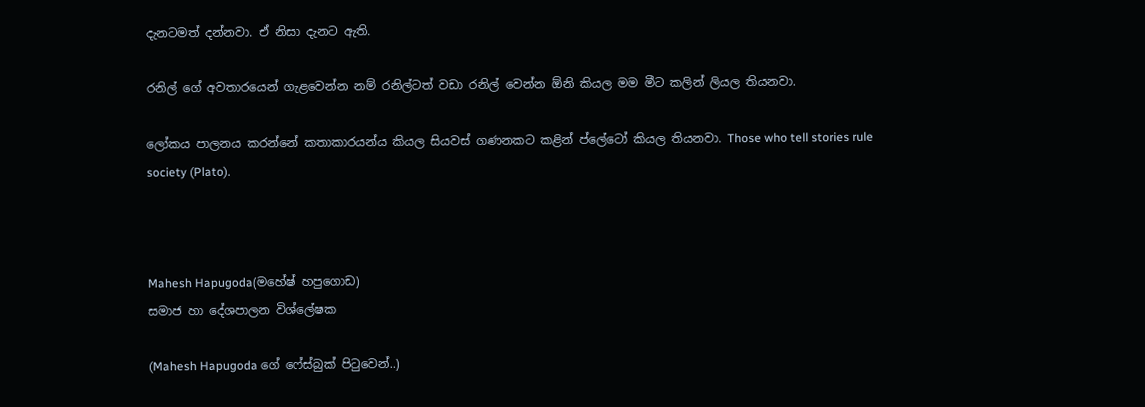දැනටමත් දන්නවා. ඒ නිසා දැනට ඇති.

රනිල් ගේ අවතාරයෙන් ගැළවෙන්න නම් රනිල්ටත් වඩා රනිල් වෙන්න ඕනි කියල මම මීට කලින් ලියල තියනවා.

ලෝකය පාලනය කරන්නේ කතාකාරයන්ය කියල සියවස් ගණනකට කළින් ප්ලේටෝ කියල තියනවා. Those who tell stories rule society (Plato).



Mahesh Hapugoda(මහේෂ් හපුගොඩ)
සමාජ හා දේශපාලන විශ්ලේෂක

(Mahesh Hapugoda ගේ ෆේස්බුක් පිටුවෙන්..)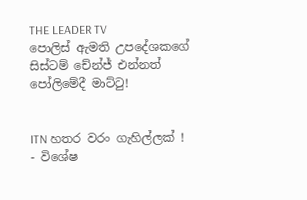THE LEADER TV
පොලිස් ඇමති උපදේශකගේ සිස්ටම් චේන්ජ් එන්නත් පෝලිමේදී මාට්ටු!


ITN හතර වරං ගැහිල්ලක් ! - විශේෂ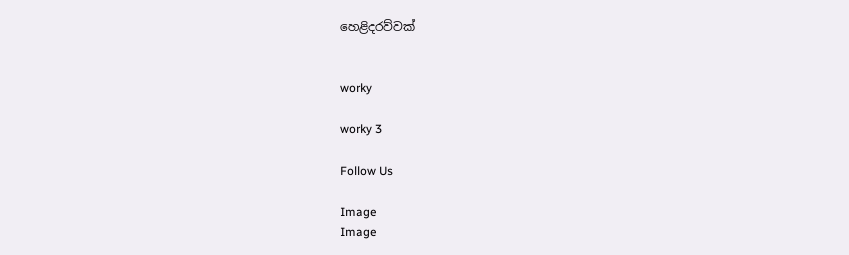හෙළිදරව්වක්


worky

worky 3

Follow Us

Image
Image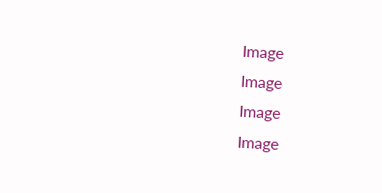Image
Image
Image
Image